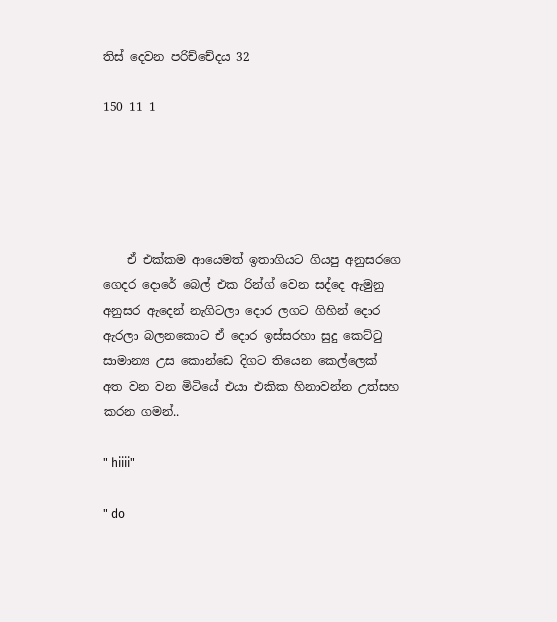තිස් දෙවන පරිච්චේදය 32

150 11 1





    ඒ එක්කම ආයෙමත් ඉතාගියට ගියපු අනුසරගෙ ගෙදර දොරේ බෙල් එක රින්ග් වෙන සද්දෙ ඇමුනු අනුසර ඇදෙන් නැගිටලා දොර ලගට ගිහින් දොර ඇරලා බලනකොට ඒ දොර ඉස්සරහා සුදු කෙට්ටු සාමාන්‍ය උස කොන්ඩෙ දිගට තියෙන කෙල්ලෙක් අත වන වන මිටියේ එයා එකික හිනාවන්න උත්සහ කරන ගමන්..

" hiiii"

" do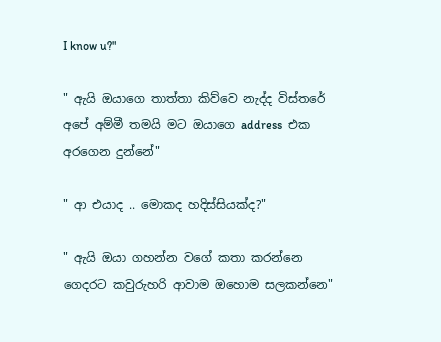I know u?"

" ඇයි ඔයාගෙ තාත්තා කිව්වෙ නැද්ද විස්තරේ අපේ අම්මී තමයි මට ඔයාගෙ address  එක අරගෙන දුන්නේ"

" ආ එයාද .. මොකද හදිස්සියක්ද?"

" ඇයි ඔයා ගහන්න වගේ කතා කරන්නෙ ගෙදරට කවුරුහරි ආවාම ඔහොම සලකන්නෙ"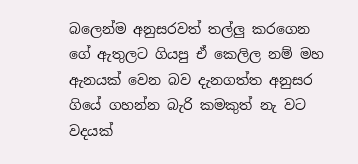බලෙන්ම අනුසරවත් තල්ලු කරගෙන ගේ ඇතුලට ගියපු ඒ කෙලිල නම් මහ ඇනයක් වෙන බව දැනගත්ත අනුසර ගියේ ගහන්න බැරි කමකුත් නැ වට වදයක්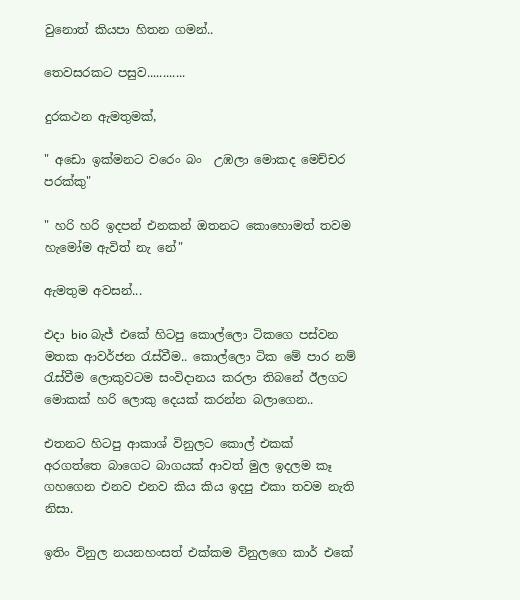වුනොත් කියපා හිතන ගමන්..

තෙවසරකට පසුව............

දුරකථන ඇමතුමක්,

" අඩො ඉක්මනට වරෙං බං  උඹලා මොකද මෙච්චර පරක්කු"

" හරි හරි ඉදපන් එනකන් ඔතනට කොහොමත් තවම හැමෝම ඇවිත් නැ නේ"

ඇමතුම අවසන්...

එදා bio බැජ් එකේ හිටපු කොල්ලො ටිකගෙ පස්වන මතක ආවර්ජන රැස්වීම.. කොල්ලො ටික මේ පාර නම් රැස්වීම ලොකුවටම සංවිදානය කරලා තිබනේ ඊලගට මොකක් හරි ලොකු දෙයක් කරන්න බලාගෙන..

එතනට හිටපු ආකාශ් විනුලට කොල් එකක් අරගත්තෙ බාගෙට බාගයක් ආවත් මුල ඉදලම කෑ ගහගෙන එනව එනව කිය කිය ඉදපු එකා තවම නැති නිසා.

ඉතිං විනුල නයනහංසත් එක්කම විනුලගෙ කාර් එකේ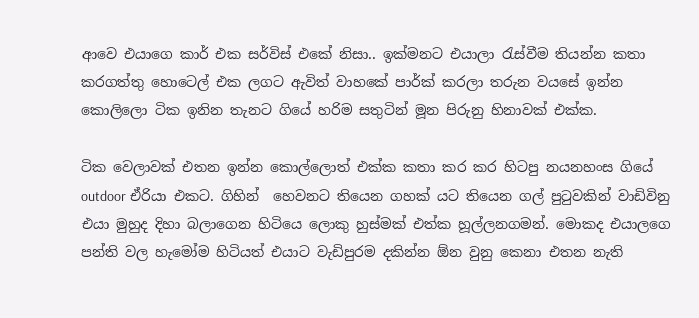ආවෙ එයාගෙ කාර් එක සර්විස් එකේ නිසා.. ඉක්මනට එයාලා රැස්වීම තියන්න කතා කරගත්තු හොටෙල් එක ලගට ඇවිත් වාහකේ පාර්ක් කරලා තරුන වයසේ ඉන්න කොලිලො ටික ඉනින තැනට ගියේ හරිම සතුටින් මූන පිරුනු හිනාවක් එක්ක.

ටික වෙලාවක් එතන ඉන්න කොල්ලොත් එක්ක කතා කර කර හිටපු නයනහංස ගියේ outdoor ඒරියා එකට. ගිහින්  හෙවනට තියෙන ගහක් යට තියෙන ගල් පුටුවකින් වාඩිවිනු එයා මුහුද දිහා බලාගෙන හිටියෙ ලොකු හුස්මක් එත්ක හූල්ලනගමන්. මොකද එයාලගෙ පන්ති වල හැමෝම හිටියත් එයාට වැඩිපුරම දකින්න ඕන වුනු කෙනා එතන නැති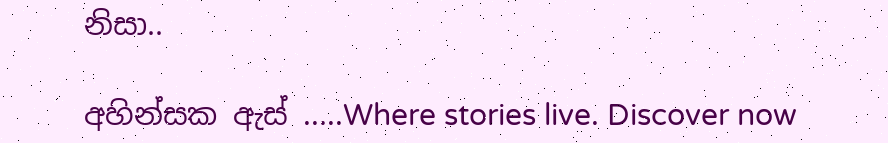නිසා..

අහින්සක ඇස් .....Where stories live. Discover now